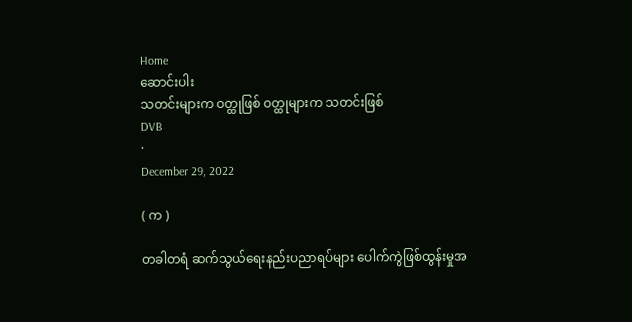Home
ဆောင်းပါး
သတင်းများက ဝတ္ထုဖြစ် ဝတ္ထုများက သတင်းဖြစ်
DVB
·
December 29, 2022

( က )

တခါတရံ ဆက်သွယ်ရေးနည်းပညာရပ်များ ပေါက်ကွဲဖြစ်ထွန်းမှုအ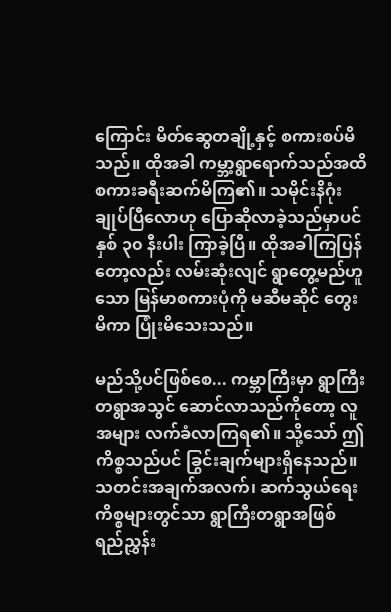ကြောင်း မိတ်ဆွေတချို့နှင့် စကားစပ်မိသည်။ ထိုအခါ ကမ္ဘာ့ရွာရောက်သည်အထိ စကားခရီးဆက်မိကြ၏။ သမိုင်းနိဂုံးချုပ်ပြီလောဟု ပြောဆိုလာခဲ့သည်မှာပင် နှစ် ၃၀ နီးပါး ကြာခဲ့ပြီ။ ထိုအခါကြပြန်တော့လည်း လမ်းဆုံးလျင် ရွာတွေ့မည်ဟူသော မြန်မာစကားပုံကို မဆီမဆိုင် တွေးမိကာ ပြုံးမိသေးသည်။

မည်သို့ပင်ဖြစ်စေ... ကမ္ဘာကြီးမှာ ရွာကြီးတရွာအသွင် ဆောင်လာသည်ကိုတော့ လူအများ လက်ခံလာကြရ၏။ သို့သော် ဤကိစ္စသည်ပင် ခြွင်းချက်များရှိနေသည်။ သတင်းအချက်အလက်၊ ဆက်သွယ်ရေးကိစ္စများတွင်သာ ရွာကြီးတရွာအဖြစ် ရည်ညွှန်း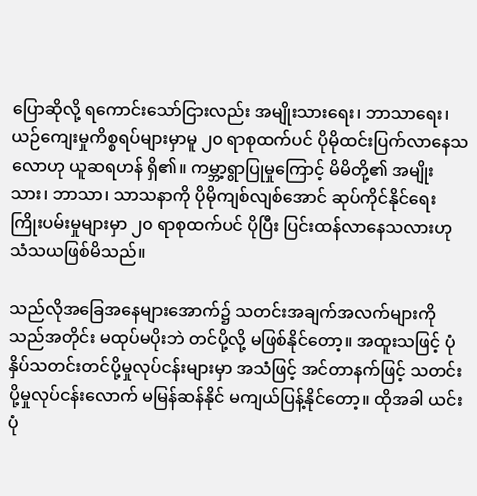ပြောဆိုလို့ ရကောင်းသော်ငြားလည်း အမျိုးသားရေး၊ ဘာသာရေး၊ ယဉ်ကျေးမှုကိစ္စရပ်များမှာမူ ၂၀ ရာစုထက်ပင် ပိုမိုထင်းပြက်လာနေသလောဟု ယူဆရဟန် ရှိ၏။ ကမ္ဘာ့ရွာပြုမှုကြောင့် မိမိတို့၏ အမျိုးသား၊ ဘာသာ၊ သာသနာကို ပိုမိုကျစ်လျစ်အောင် ဆုပ်ကိုင်နိုင်ရေး ကြိုးပမ်းမှုများမှာ ၂၀ ရာစုထက်ပင် ပိုပြီး ပြင်းထန်လာနေသလားဟု သံသယဖြစ်မိသည်။

သည်လိုအခြေအနေများအောက်၌ သတင်းအချက်အလက်များကို သည်အတိုင်း မထုပ်မပိုးဘဲ တင်ပို့လို့ မဖြစ်နိုင်တော့။ အထူးသဖြင့် ပုံနှိပ်သတင်းတင်ပို့မှုလုပ်ငန်းများမှာ အသံဖြင့် အင်တာနက်ဖြင့် သတင်းပို့မှုလုပ်ငန်းလောက် မမြန်ဆန်နိုင် မကျယ်ပြန့်နိုင်တော့။ ထိုအခါ ယင်းပုံ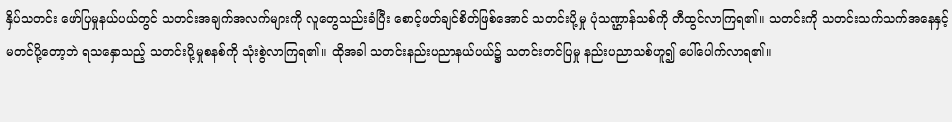နှိပ်သတင်း ဖော်ပြမှုနယ်ပယ်တွင် သတင်းအချက်အလက်များကို လူတွေသည်းခံပြီး စောင့်ဖတ်ချင်စိတ်ဖြစ်အောင် သတင်းပို့မှု ပုံသဏ္ဌာန်သစ်ကို တီထွင်လာကြရ၏။ သတင်းကို သတင်းသက်သက်အနေနှင့် မတင်ပို့တော့ဘဲ ရသနှောသည့် သတင်းပို့မှုစနစ်ကို သုံးစွဲလာကြရ၏။ ထိုအခါ သတင်းနည်းပညာနယ်ပယ်၌ သတင်းတင်ပြမှု နည်းပညာသစ်ဟူ၍ ပေါ်ပေါက်လာရ၏။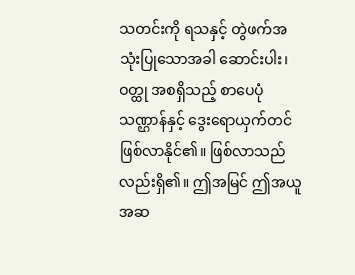သတင်းကို ရသနှင့် တွဲဖက်အသုံးပြုသောအခါ ဆောင်းပါး၊ ဝတ္ထု အစရှိသည့် စာပေပုံသဏ္ဌာန်နှင့် ဒွေးရောယှက်တင် ဖြစ်လာနိုင်၏။ ဖြစ်လာသည်လည်းရှိ၏။ ဤအမြင် ဤအယူအဆ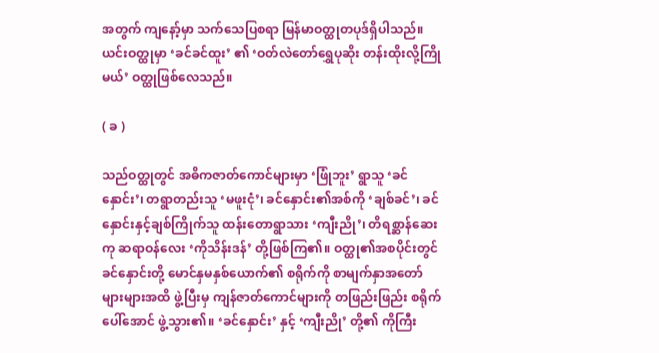အတွက် ကျနော့်မှာ သက်သေပြစရာ မြန်မာဝတ္ထုတပုဒ်ရှိပါသည်။ ယင်းဝတ္ထုမှာ ‘ခင်ခင်ထူး’ ၏ ‘ဝတ်လဲတော်ရွှေပုဆိုး တန်းထိုးလို့ကြိုမယ်’ ဝတ္ထုဖြစ်လေသည်။

( ခ )

သည်ဝတ္ထုတွင် အဓိကဇာတ်ကောင်များမှာ ‘ဖြုံဘူး’ ရွာသူ ‘ခင်နှောင်း’၊ တရွာတည်းသူ ‘မဖူးငုံ’၊ ခင်နှောင်း၏အစ်ကို ‘ချစ်ခင်’၊ ခင်နှောင်းနှင့်ချစ်ကြိုက်သူ ထန်းတောရွာသား ‘ကျီးညို’၊ တိရစ္ဆာန်ဆေးကု ဆရာဝန်လေး ‘ကိုသိန်းဒန်’ တို့ဖြစ်ကြ၏။ ဝတ္ထု၏အစပိုင်းတွင် ခင်နှောင်းတို့ မောင်နှမနှစ်ယောက်၏ စရိုက်ကို စာမျက်နှာအတော်များများအထိ ဖွဲ့ပြီးမှ ကျန်ဇာတ်ကောင်များကို တဖြည်းဖြည်း စရိုက်ပေါ်အောင် ဖွဲ့သွား၏။ ‘ခင်နှောင်း’ နှင့် ‘ကျီးညို’ တို့၏ ကိုကြီး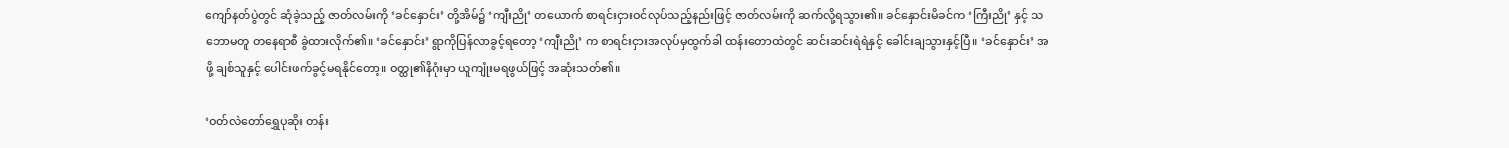ကျော်နတ်ပွဲတွင် ဆုံခဲ့သည့် ဇာတ်လမ်းကို ‘ခင်နှောင်း’ တို့အိမ်၌ ‘ကျီးညို’ တယောက် စာရင်းငှားဝင်လုပ်သည့်နည်းဖြင့် ဇာတ်လမ်းကို ဆက်လို့ရသွား၏။ ခင်နှောင်းမိခင်က ‘ကြီးညို’ နှင့် သဘောမတူ တနေရာစီ ခွဲထားလိုက်၏။ ‘ခင်နှောင်း’ ရွာကိုပြန်လာခွင့်ရတော့ ‘ကျီးညို’ က စာရင်းငှားအလုပ်မှထွက်ခါ ထန်းတောထဲတွင် ဆင်းဆင်းရဲရဲနှင့် ခေါင်းချသွားနှင့်ပြီ။ ‘ခင်နှောင်း’ အဖို့ ချစ်သူနှင့် ပေါင်းဖက်ခွင့်မရနိုင်တော့။ ဝတ္ထု၏နိဂုံးမှာ ယူကျုံးမရဖွယ်ဖြင့် အဆုံးသတ်၏။

‘ဝတ်လဲတော်ရွှေပုဆိုး တန်း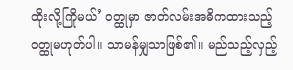ထိုးလို့ကြိုမယ်’ ဝတ္ထုမှာ ဇာတ်လမ်းအဓိကထားသည့် ဝတ္ထုမဟုတ်ပါ။ သာမန်မျှသာဖြစ်၏။ မည်သည့်လှည့်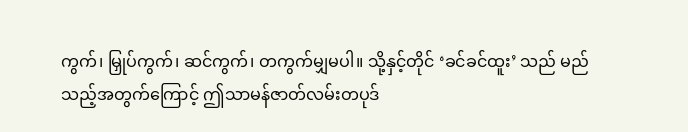ကွက်၊ မြှုပ်ကွက်၊ ဆင်ကွက်၊ တကွက်မျှမပါ။ သို့နှင့်တိုင် ‘ခင်ခင်ထူး’ သည် မည်သည့်အတွက်ကြောင့် ဤသာမန်ဇာတ်လမ်းတပုဒ်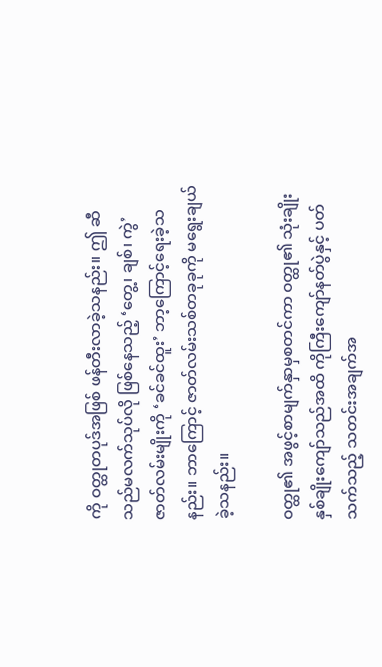ကို ဝတ္ထုတပုဒ်အဖြစ် ဖန်တီးလာခဲ့သနည်း။ ဤ ဆီသည်မလက်သုပ်လို ဖြစ်နေသည့် ‘တွေ့၊ ချစ်၊ ကွဲ’ ဇာတ်လမ်းမျိုးကို ‘ခင်ခင်ထူး’ ဘာ့ကြောင့်ရေးခဲ့သနည်း။ ဘာကြောင့် ဇာတ်လမ်းသစ်တခုခုကို မရွေးချယ်ခဲ့သနည်း။

ဝတ္ထု၏ အဖွင့်စာမျက်နှာမှစတင်ကာ ဝတ္ထု၏ သုံးချိုးနှစ်ချိုးကျော်သည်အထိ ကိုကြီးကျော်နတ်ပွဲနှင့် ပတ်သက်သည့် သတင်းအချက်အ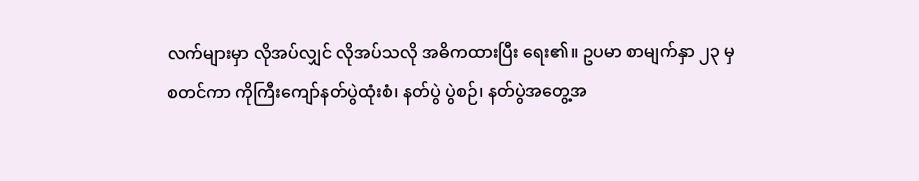လက်များမှာ လိုအပ်လျှင် လိုအပ်သလို အဓိကထားပြီး ရေး၏။ ဥပမာ စာမျက်နှာ ၂၃ မှစတင်ကာ ကိုကြီးကျော်နတ်ပွဲထုံးစံ၊ နတ်ပွဲ ပွဲစဉ်၊ နတ်ပွဲအတွေ့အ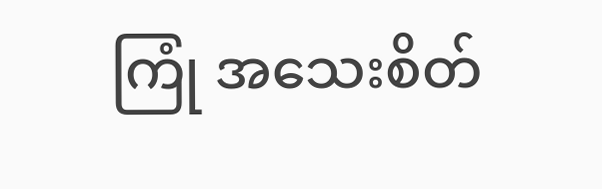ကြုံ အသေးစိတ်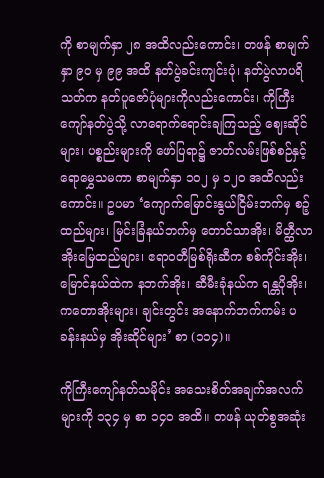ကို စာမျက်နှာ ၂၈ အထိလည်းကောင်း၊ တဖန် စာမျက်နှာ ၉၀ မှ ၉၉ အထိ နတ်ပွဲခင်းကျင်းပုံ၊ နတ်ပွဲလာပရိသတ်က နတ်ပူဇော်ပုံများကိုလည်းကောင်း၊ ကိုကြီးကျော်နတ်ပွဲသို့ လာရောက်ရောင်းချကြသည့် ဈေးဆိုင်များ၊ ပစ္စည်းများကို ဖော်ပြရာ၌ ဇာတ်လမ်းဖြစ်စဉ်နှင့် ရောမွှေသမကာ စာမျက်နှာ ၁၀၂ မှ ၁၂၀ အထိလည်းကောင်း။ ဥပမာ ‘ကျောက်မြောင်းနွယ်ငြိမ်းဘက်မှ စဉ့်ထည်များ၊ မြင်းခြံနယ်ဘက်မှ တောင်သာအိုး၊ မိတ္ထီလာအိုးမြေထည်များ၊ ဧရာဝတီမြစ်ရိုးဆီက စစ်ကိုင်းအိုး၊ မြောင်နယ်ထဲက နဘက်အိုး၊ ဆီမီးခုံနယ်က ရန္တပိုအိုး၊ ကတောအိုးများ၊ ချင်းတွင်း အနောက်ဘက်ကမ်း ပခန်းနယ်မှ အိုးဆိုင်များ’ စာ (၁၁၄)။

ကိုကြီးကျော်နတ်သမိုင်း အသေးစိတ်အချက်အလက်များကို ၁၃၄ မှ စာ ၁၄၀ အထိ။ တဖန် ယုတ်စွအဆုံး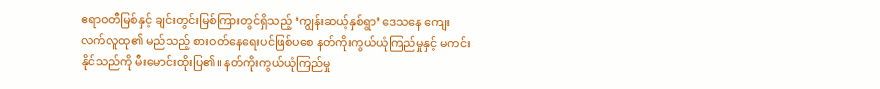ဧရာဝတီမြစ်နှင့် ချင်းတွင်းမြစ်ကြားတွင်ရှိသည့် ‘ကျွန်းဆယ့်နှစ်ရွာ’ ဒေသနေ ကျေးလက်လူထု၏ မည်သည့် စားဝတ်နေရေးပင်ဖြစ်ပစေ နတ်ကိုးကွယ်ယုံကြည်မှုနှင့် မကင်းနိုင်သည်ကို မီးမောင်းထိုးပြ၏။ နတ်ကိုးကွယ်ယုံကြည်မှု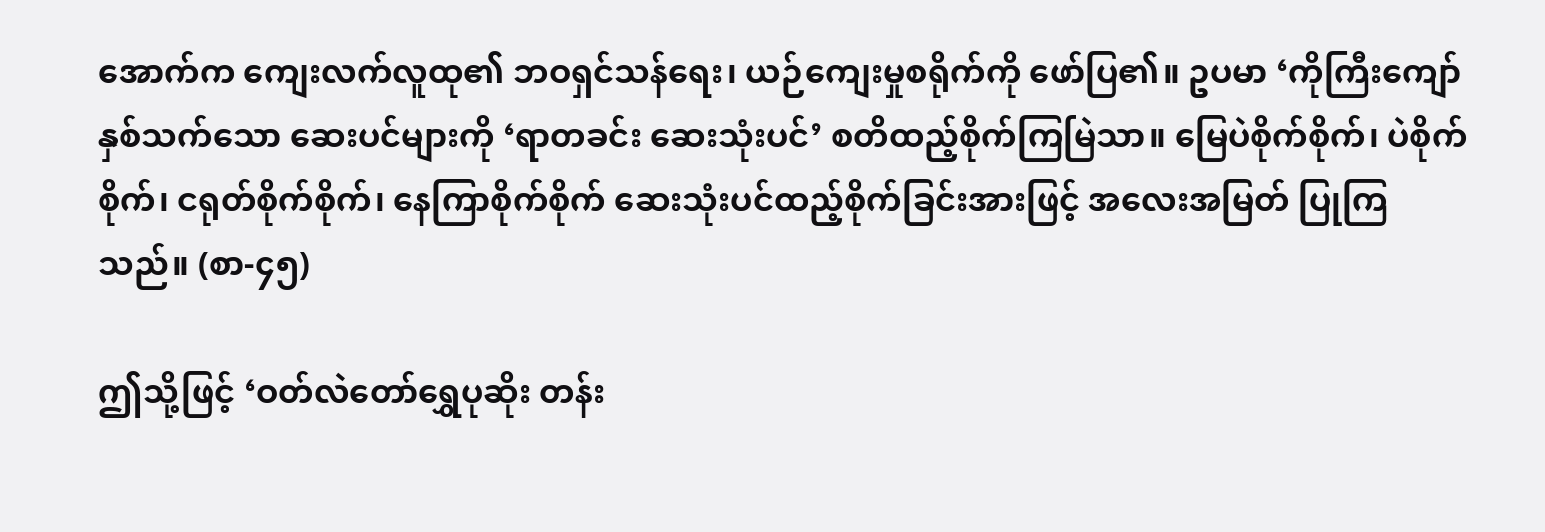အောက်က ကျေးလက်လူထု၏ ဘဝရှင်သန်ရေး၊ ယဉ်ကျေးမှုစရိုက်ကို ဖော်ပြ၏။ ဥပမာ ‘ကိုကြီးကျော်နှစ်သက်သော ဆေးပင်များကို ‘ရာတခင်း ဆေးသုံးပင်’ စတိထည့်စိုက်ကြမြဲသာ။ မြေပဲစိုက်စိုက်၊ ပဲစိုက်စိုက်၊ ငရုတ်စိုက်စိုက်၊ နေကြာစိုက်စိုက် ဆေးသုံးပင်ထည့်စိုက်ခြင်းအားဖြင့် အလေးအမြတ် ပြုကြသည်။ (စာ-၄၅)

ဤသို့ဖြင့် ‘ဝတ်လဲတော်ရွှေပုဆိုး တန်း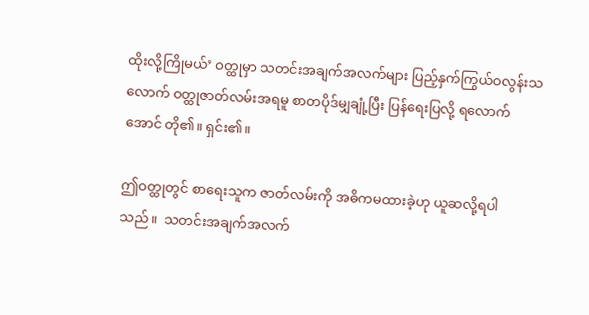ထိုးလို့ကြိုမယ်’ ဝတ္ထုမှာ သတင်းအချက်အလက်များ ပြည့်နှက်ကြွယ်ဝလွန်းသလောက် ဝတ္ထုဇာတ်လမ်းအရမူ စာတပိုဒ်မျှချုံ့ပြီး ပြန်ရေးပြလို့ ရလောက်အောင် တို၏။ ရှင်း၏။

ဤဝတ္ထုတွင် စာရေးသူက ဇာတ်လမ်းကို အဓိကမထားခဲ့ဟု ယူဆလို့ရပါသည်။  သတင်းအချက်အလက်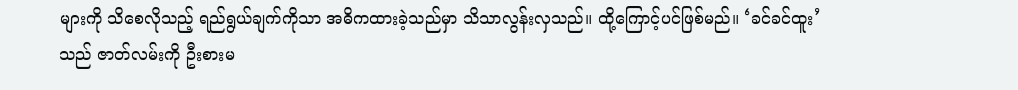များကို သိစေလိုသည့် ရည်ရွယ်ချက်ကိုသာ အဓိကထားခဲ့သည်မှာ သိသာလွန်းလှသည်။ ထို့ကြောင့်ပင်ဖြစ်မည်။ ‘ခင်ခင်ထူး’ သည် ဇာတ်လမ်းကို ဦးစားမ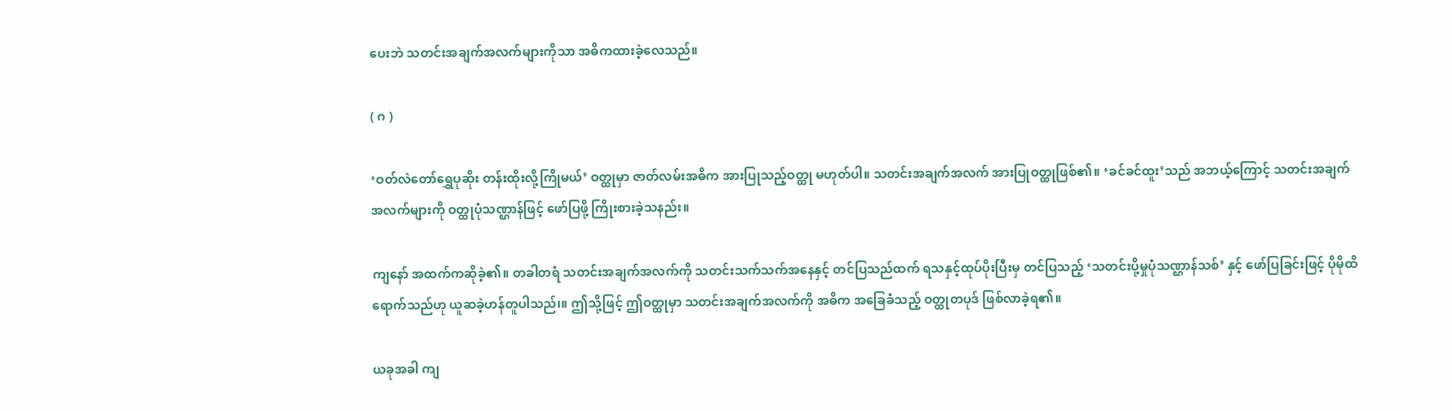ပေးဘဲ သတင်းအချက်အလက်များကိုသာ အဓိကထားခဲ့လေသည်။

( ဂ )

‘ဝတ်လဲတော်ရွှေပုဆိုး တန်းထိုးလို့ကြိုမယ်’ ဝတ္ထုမှာ ဇာတ်လမ်းအဓိက အားပြုသည့်ဝတ္ထု မဟုတ်ပါ။ သတင်းအချက်အလက် အားပြုဝတ္ထုဖြစ်၏။ ‘ခင်ခင်ထူး’သည် အဘယ့်ကြောင့် သတင်းအချက်အလက်များကို ဝတ္ထုပုံသဏ္ဌာန်ဖြင့် ဖော်ပြဖို့ ကြိုးစားခဲ့သနည်း။

ကျနော် အထက်ကဆိုခဲ့၏။ တခါတရံ သတင်းအချက်အလက်ကို သတင်းသက်သက်အနေနှင့် တင်ပြသည်ထက် ရသနှင့်ထုပ်ပိုးပြီးမှ တင်ပြသည့် ‘သတင်းပို့မှုပုံသဏ္ဌာန်သစ်’ နှင့် ဖော်ပြခြင်းဖြင့် ပိုမိုထိရောက်သည်ဟု ယူဆခဲ့ဟန်တူပါသည်၊။ ဤသို့ဖြင့် ဤဝတ္ထုမှာ သတင်းအချက်အလက်ကို အဓိက အခြေခံသည့် ဝတ္ထုတပုဒ် ဖြစ်လာခဲ့ရ၏။

ယခုအခါ ကျ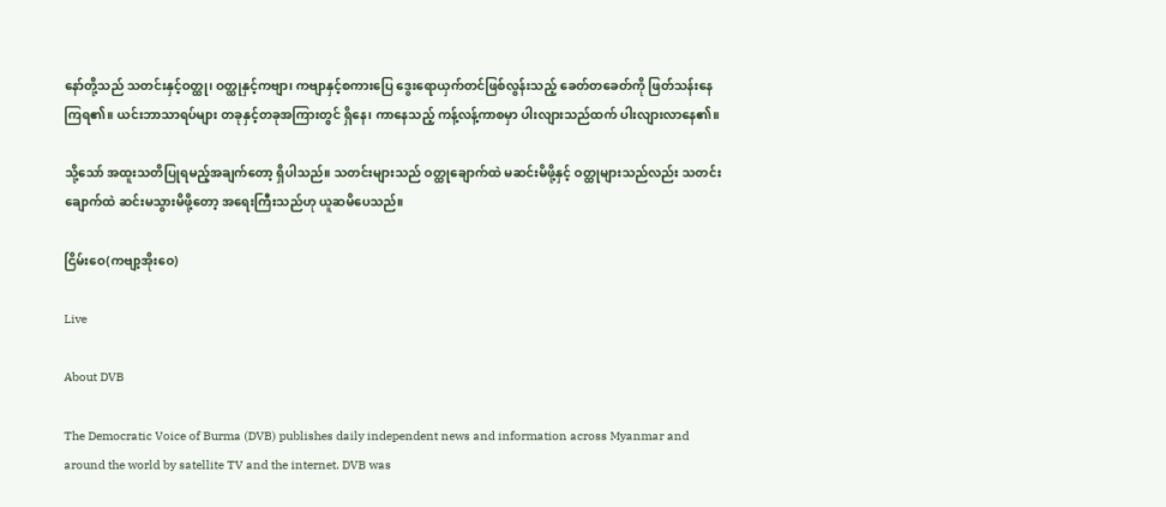နော်တို့သည် သတင်းနှင့်ဝတ္ထု၊ ဝတ္ထုနှင့်ကဗျာ၊ ကဗျာနှင့်စကားပြေ ဒွေးရောယှက်တင်ဖြစ်လွန်းသည့် ခေတ်တခေတ်ကို ဖြတ်သန်းနေကြရ၏။ ယင်းဘာသာရပ်များ တခုနှင့်တခုအကြားတွင် ရှိနေ၊ ကာနေသည့် ကန့်လန့်ကာစမှာ ပါးလျားသည်ထက် ပါးလျားလာနေ၏။

သို့သော် အထူးသတိပြုရမည့်အချက်တော့ ရှိပါသည်။ သတင်းများသည် ဝတ္ထုချောက်ထဲ မဆင်းမိဖို့နှင့် ဝတ္ထုများသည်လည်း သတင်းချောက်ထဲ ဆင်းမသွားမိဖို့တော့ အရေးကြီးသည်ဟု ယူဆမိပေသည်။

ငြိမ်းဝေ(ကဗျာ့အိုးဝေ)

Live

About DVB

The Democratic Voice of Burma (DVB) publishes daily independent news and information across Myanmar and around the world by satellite TV and the internet. DVB was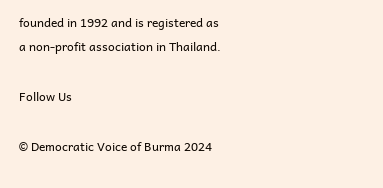founded in 1992 and is registered as a non-profit association in Thailand.

Follow Us

© Democratic Voice of Burma 2024